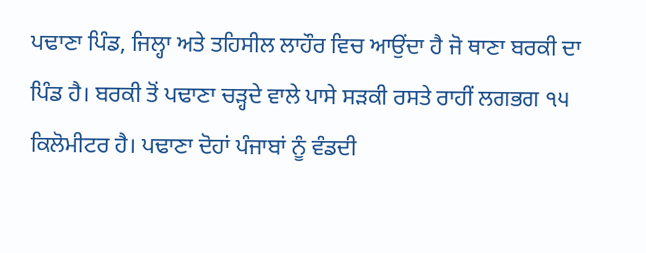ਪਢਾਣਾ ਪਿੰਡ, ਜਿਲ੍ਹਾ ਅਤੇ ਤਹਿਸੀਲ ਲਾਹੌਰ ਵਿਚ ਆਉਂਦਾ ਹੈ ਜੋ ਥਾਣਾ ਬਰਕੀ ਦਾ ਪਿੰਡ ਹੈ। ਬਰਕੀ ਤੋਂ ਪਢਾਣਾ ਚੜ੍ਹਦੇ ਵਾਲੇ ਪਾਸੇ ਸੜਕੀ ਰਸਤੇ ਰਾਹੀਂ ਲਗਭਗ ੧੫ ਕਿਲੋਮੀਟਰ ਹੈ। ਪਢਾਣਾ ਦੋਹਾਂ ਪੰਜਾਬਾਂ ਨੂੰ ਵੰਡਦੀ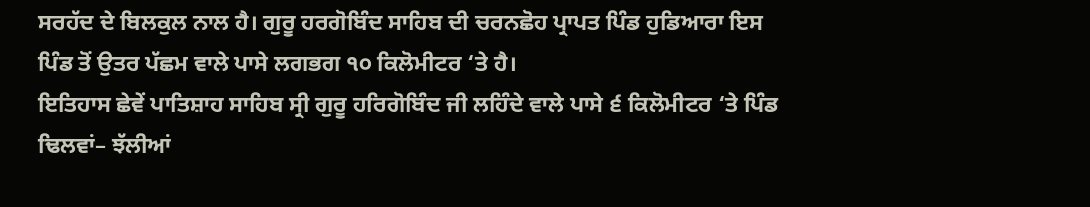ਸਰਹੱਦ ਦੇ ਬਿਲਕੁਲ ਨਾਲ ਹੈ। ਗੁਰੂ ਹਰਗੋਬਿੰਦ ਸਾਹਿਬ ਦੀ ਚਰਨਛੋਹ ਪ੍ਰਾਪਤ ਪਿੰਡ ਹੁਡਿਆਰਾ ਇਸ ਪਿੰਡ ਤੋਂ ਉਤਰ ਪੱਛਮ ਵਾਲੇ ਪਾਸੇ ਲਗਭਗ ੧੦ ਕਿਲੋਮੀਟਰ ‘ਤੇ ਹੈ।
ਇਤਿਹਾਸ ਛੇਵੇਂ ਪਾਤਿਸ਼ਾਹ ਸਾਹਿਬ ਸ੍ਰੀ ਗੁਰੂ ਹਰਿਗੋਬਿੰਦ ਜੀ ਲਹਿੰਦੇ ਵਾਲੇ ਪਾਸੇ ੬ ਕਿਲੋਮੀਟਰ ‘ਤੇ ਪਿੰਡ ਢਿਲਵਾਂ– ਝੱਲੀਆਂ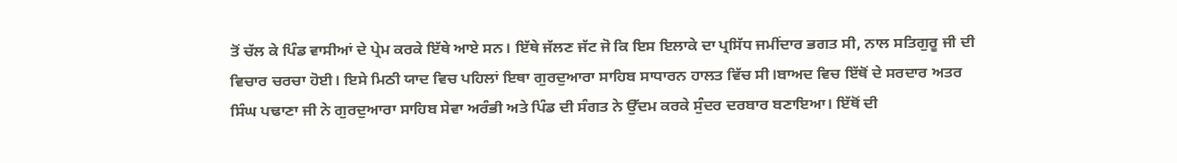ਤੋਂ ਚੱਲ ਕੇ ਪਿੰਡ ਵਾਸੀਆਂ ਦੇ ਪ੍ਰੇਮ ਕਰਕੇ ਇੱਥੇ ਆਏ ਸਨ। ਇੱਥੇ ਜੱਲਣ ਜੱਟ ਜੋ ਕਿ ਇਸ ਇਲਾਕੇ ਦਾ ਪ੍ਰਸਿੱਧ ਜਮੀਂਦਾਰ ਭਗਤ ਸੀ, ਨਾਲ ਸਤਿਗੁਰੂ ਜੀ ਦੀ ਵਿਚਾਰ ਚਰਚਾ ਹੋਈ। ਇਸੇ ਮਿਠੀ ਯਾਦ ਵਿਚ ਪਹਿਲਾਂ ਇਥਾ ਗੁਰਦੁਆਰਾ ਸਾਹਿਬ ਸਾਧਾਰਨ ਹਾਲਤ ਵਿੱਚ ਸੀ।ਬਾਅਦ ਵਿਚ ਇੱਥੋਂ ਦੇ ਸਰਦਾਰ ਅਤਰ ਸਿੰਘ ਪਢਾਣਾ ਜੀ ਨੇ ਗੁਰਦੁਆਰਾ ਸਾਹਿਬ ਸੇਵਾ ਅਰੰਭੀ ਅਤੇ ਪਿੰਡ ਦੀ ਸੰਗਤ ਨੇ ਉੱਦਮ ਕਰਕੇ ਸੁੰਦਰ ਦਰਬਾਰ ਬਣਾਇਆ। ਇੱਥੋਂ ਦੀ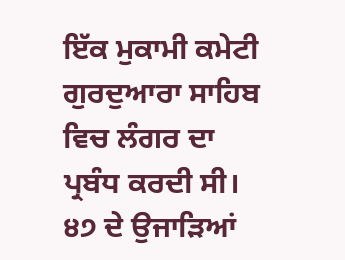ਇੱਕ ਮੁਕਾਮੀ ਕਮੇਟੀ ਗੁਰਦੁਆਰਾ ਸਾਹਿਬ ਵਿਚ ਲੰਗਰ ਦਾ ਪ੍ਰਬੰਧ ਕਰਦੀ ਸੀ। ੪੭ ਦੇ ਉਜਾੜਿਆਂ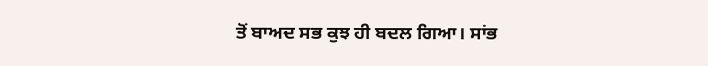ਤੋਂ ਬਾਅਦ ਸਭ ਕੁਝ ਹੀ ਬਦਲ ਗਿਆ। ਸਾਂਭ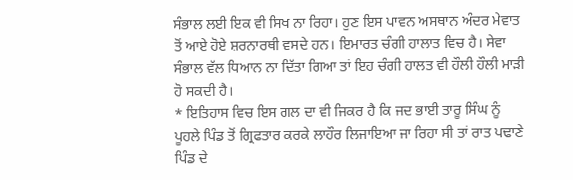ਸੰਭਾਲ ਲਈ ਇਕ ਵੀ ਸਿਖ ਨਾ ਰਿਹਾ। ਹੁਣ ਇਸ ਪਾਵਨ ਅਸਥਾਨ ਅੰਦਰ ਮੇਵਾਤ ਤੋਂ ਆਏ ਹੋਏ ਸ਼ਰਨਾਰਥੀ ਵਸਦੇ ਹਨ। ਇਮਾਰਤ ਚੰਗੀ ਹਾਲਾਤ ਵਿਚ ਹੈ। ਸੇਵਾ ਸੰਭਾਲ ਵੱਲ ਧਿਆਨ ਨਾ ਦਿੱਤਾ ਗਿਆ ਤਾਂ ਇਹ ਚੰਗੀ ਹਾਲਤ ਵੀ ਹੌਲੀ ਹੌਲੀ ਮਾੜੀ ਹੋ ਸਕਦੀ ਹੈ।
* ਇਤਿਹਾਸ ਵਿਚ ਇਸ ਗਲ ਦਾ ਵੀ ਜਿਕਰ ਹੈ ਕਿ ਜਦ ਭਾਈ ਤਾਰੂ ਸਿੰਘ ਨੂੰ ਪੂਹਲੇ ਪਿੰਡ ਤੋਂ ਗ੍ਰਿਫਤਾਰ ਕਰਕੇ ਲਾਹੌਰ ਲਿਜਾਇਆ ਜਾ ਰਿਹਾ ਸੀ ਤਾਂ ਰਾਤ ਪਢਾਣੇ ਪਿੰਡ ਦੇ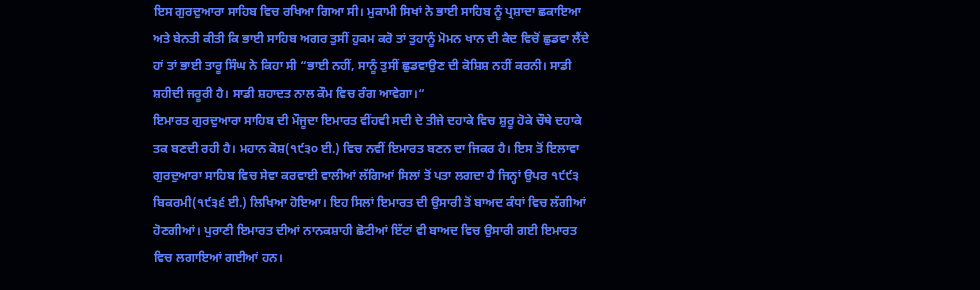ਇਸ ਗੁਰਦੁਆਰਾ ਸਾਹਿਬ ਵਿਚ ਰਖਿਆ ਗਿਆ ਸੀ। ਮੁਕਾਮੀ ਸਿਖਾਂ ਨੇ ਭਾਈ ਸਾਹਿਬ ਨੂੰ ਪ੍ਰਸ਼ਾਦਾ ਛਕਾਇਆ ਅਤੇ ਬੇਨਤੀ ਕੀਤੀ ਕਿ ਭਾਈ ਸਾਹਿਬ ਅਗਰ ਤੁਸੀਂ ਹੁਕਮ ਕਰੋ ਤਾਂ ਤੁਹਾਨੂੰ ਮੋਮਨ ਖਾਨ ਦੀ ਕੈਦ ਵਿਚੋਂ ਛੁਡਵਾ ਲੈਂਦੇ ਹਾਂ ਤਾਂ ਭਾਈ ਤਾਰੂ ਸਿੰਘ ਨੇ ਕਿਹਾ ਸੀ “ਭਾਈ ਨਹੀਂ, ਸਾਨੂੰ ਤੁਸੀਂ ਛੁਡਵਾਉਣ ਦੀ ਕੋਸ਼ਿਸ਼ ਨਹੀਂ ਕਰਨੀ। ਸਾਡੀ ਸ਼ਹੀਦੀ ਜਰੂਰੀ ਹੈ। ਸਾਡੀ ਸ਼ਹਾਦਤ ਨਾਲ ਕੌਮ ਵਿਚ ਰੰਗ ਆਵੇਗਾ।“
ਇਮਾਰਤ ਗੁਰਦੁਆਰਾ ਸਾਹਿਬ ਦੀ ਮੌਜੂਦਾ ਇਮਾਰਤ ਵੀਂਹਵੀ ਸਦੀ ਦੇ ਤੀਜੇ ਦਹਾਕੇ ਵਿਚ ਸ਼ੁਰੂ ਹੋਕੇ ਚੌਥੇ ਦਹਾਕੇ ਤਕ ਬਣਦੀ ਰਹੀ ਹੈ। ਮਹਾਨ ਕੋਸ਼(੧੯੩੦ ਈ.) ਵਿਚ ਨਵੀਂ ਇਮਾਰਤ ਬਣਨ ਦਾ ਜਿਕਰ ਹੈ। ਇਸ ਤੋਂ ਇਲਾਵਾ ਗੁਰਦੁਆਰਾ ਸਾਹਿਬ ਵਿਚ ਸੇਵਾ ਕਰਵਾਈ ਵਾਲੀਆਂ ਲੱਗਿਆਂ ਸਿਲਾਂ ਤੋਂ ਪਤਾ ਲਗਦਾ ਹੈ ਜਿਨ੍ਹਾਂ ਉਪਰ ੧੯੯੩ ਬਿਕਰਮੀ(੧੯੩੬ ਈ.) ਲਿਖਿਆ ਹੋਇਆ। ਇਹ ਸਿਲਾਂ ਇਮਾਰਤ ਦੀ ਉਸਾਰੀ ਤੋਂ ਬਾਅਦ ਕੰਧਾਂ ਵਿਚ ਲੱਗੀਆਂ ਹੋਣਗੀਆਂ। ਪੁਰਾਣੀ ਇਮਾਰਤ ਦੀਆਂ ਨਾਨਕਸ਼ਾਹੀ ਛੋਟੀਆਂ ਇੱਟਾਂ ਵੀ ਬਾਅਦ ਵਿਚ ਉਸਾਰੀ ਗਈ ਇਮਾਰਤ ਵਿਚ ਲਗਾਇਆਂ ਗਈਆਂ ਹਨ।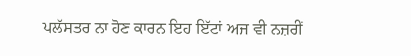ਪਲੱਸਤਰ ਨਾ ਹੋਣ ਕਾਰਨ ਇਹ ਇੱਟਾਂ ਅਜ ਵੀ ਨਜ਼ਰੀਂ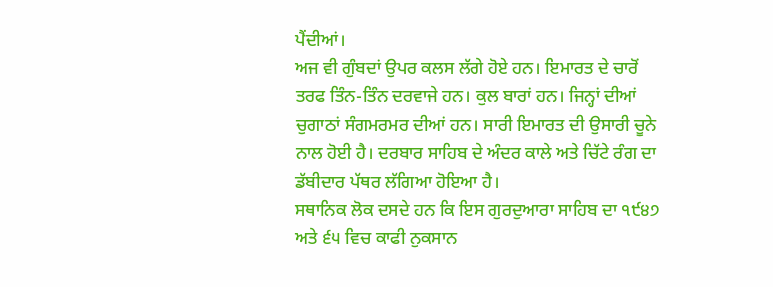ਪੈਂਦੀਆਂ।
ਅਜ ਵੀ ਗੁੰਬਦਾਂ ਉਪਰ ਕਲਸ ਲੱਗੇ ਹੋਏ ਹਨ। ਇਮਾਰਤ ਦੇ ਚਾਰੋਂ ਤਰਫ ਤਿੰਨ-ਤਿੰਨ ਦਰਵਾਜੇ ਹਨ। ਕੁਲ ਬਾਰਾਂ ਹਨ। ਜਿਨ੍ਹਾਂ ਦੀਆਂ ਚੁਗਾਠਾਂ ਸੰਗਮਰਮਰ ਦੀਆਂ ਹਨ। ਸਾਰੀ ਇਮਾਰਤ ਦੀ ਉਸਾਰੀ ਚੂਨੇ ਨਾਲ ਹੋਈ ਹੈ। ਦਰਬਾਰ ਸਾਹਿਬ ਦੇ ਅੰਦਰ ਕਾਲੇ ਅਤੇ ਚਿੱਟੇ ਰੰਗ ਦਾ ਡੱਬੀਦਾਰ ਪੱਥਰ ਲੱਗਿਆ ਹੋਇਆ ਹੈ।
ਸਥਾਨਿਕ ਲੋਕ ਦਸਦੇ ਹਨ ਕਿ ਇਸ ਗੁਰਦੁਆਰਾ ਸਾਹਿਬ ਦਾ ੧੯੪੭ ਅਤੇ ੬੫ ਵਿਚ ਕਾਫੀ ਨੁਕਸਾਨ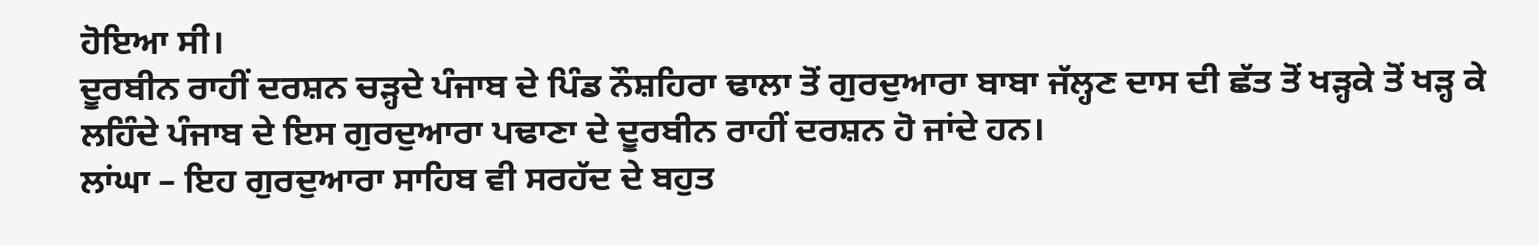ਹੋਇਆ ਸੀ।
ਦੂਰਬੀਨ ਰਾਹੀਂ ਦਰਸ਼ਨ ਚੜ੍ਹਦੇ ਪੰਜਾਬ ਦੇ ਪਿੰਡ ਨੌਸ਼ਹਿਰਾ ਢਾਲਾ ਤੋਂ ਗੁਰਦੁਆਰਾ ਬਾਬਾ ਜੱਲ੍ਹਣ ਦਾਸ ਦੀ ਛੱਤ ਤੋਂ ਖੜ੍ਹਕੇ ਤੋਂ ਖੜ੍ਹ ਕੇ ਲਹਿੰਦੇ ਪੰਜਾਬ ਦੇ ਇਸ ਗੁਰਦੁਆਰਾ ਪਢਾਣਾ ਦੇ ਦੂਰਬੀਨ ਰਾਹੀਂ ਦਰਸ਼ਨ ਹੋ ਜਾਂਦੇ ਹਨ।
ਲਾਂਘਾ – ਇਹ ਗੁਰਦੁਆਰਾ ਸਾਹਿਬ ਵੀ ਸਰਹੱਦ ਦੇ ਬਹੁਤ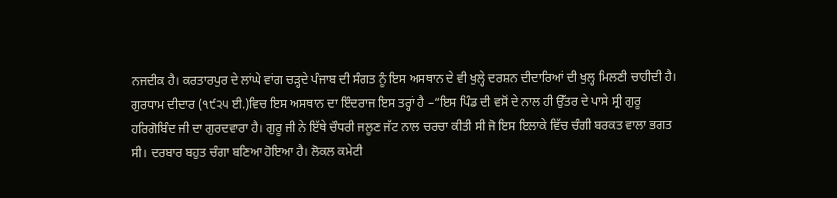ਨਜਦੀਕ ਹੈ। ਕਰਤਾਰਪੁਰ ਦੇ ਲਾਂਘੇ ਵਾਂਗ ਚੜ੍ਹਦੇ ਪੰਜਾਬ ਦੀ ਸੰਗਤ ਨੂੰ ਇਸ ਅਸਥਾਨ ਦੇ ਵੀ ਖੁਲ੍ਹੇ ਦਰਸ਼ਨ ਦੀਦਾਰਿਆਂ ਦੀ ਖੁਲ੍ਹ ਮਿਲਣੀ ਚਾਹੀਦੀ ਹੈ।
ਗੁਰਧਾਮ ਦੀਦਾਰ (੧੯੨੫ ਈ.)ਵਿਚ ਇਸ ਅਸਥਾਨ ਦਾ ਇੰਦਰਾਜ ਇਸ ਤਰ੍ਹਾਂ ਹੈ –“ਇਸ ਪਿੰਡ ਦੀ ਵਸੋਂ ਦੇ ਨਾਲ ਹੀ ਉੱਤਰ ਦੇ ਪਾਸੇ ਸ੍ਰੀ ਗੁਰੂ ਹਰਿਗੋਬਿੰਦ ਜੀ ਦਾ ਗੁਰਦਵਾਰਾ ਹੈ। ਗੁਰੂ ਜੀ ਨੇ ਇੱਥੇ ਚੌਧਰੀ ਜਲੂਣ ਜੱਟ ਨਾਲ ਚਰਚਾ ਕੀਤੀ ਸੀ ਜੋ ਇਸ ਇਲਾਕੇ ਵਿੱਚ ਚੰਗੀ ਬਰਕਤ ਵਾਲਾ ਭਗਤ ਸੀ। ਦਰਬਾਰ ਬਹੁਤ ਚੰਗਾ ਬਣਿਆ ਹੋਇਆ ਹੈ। ਲੋਕਲ ਕਮੇਟੀ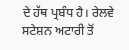ਦੇ ਹੱਥ ਪ੍ਰਬੰਧ ਹੈ। ਰੇਲਵੇ ਸਟੇਸ਼ਨ ਅਟਾਰੀ ਤੋਂ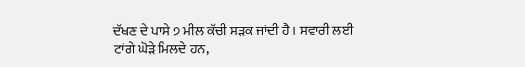ਦੱਖਣ ਦੇ ਪਾਸੇ ੭ ਮੀਲ ਕੱਚੀ ਸੜਕ ਜਾਂਦੀ ਹੈ। ਸਵਾਰੀ ਲਈ ਟਾਂਗੇ ਘੋੜੇ ਮਿਲਦੇ ਹਨ,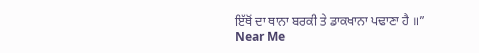ਇੱਥੋਂ ਦਾ ਥਾਨਾ ਬਰਕੀ ਤੇ ਡਾਕਖਾਨਾ ਪਢਾਣਾ ਹੈ ॥”
Near Me